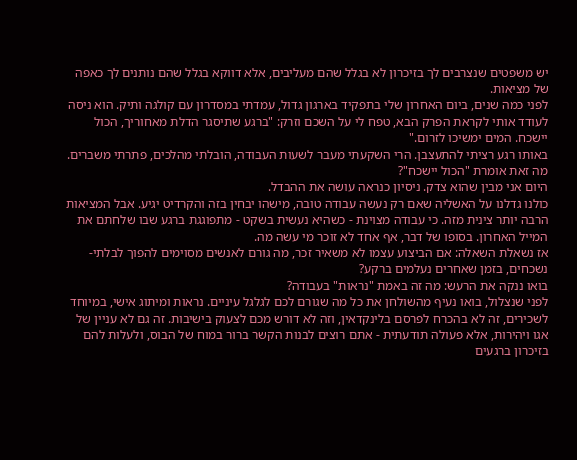יש משפטים שנצרבים לך בזיכרון לא בגלל שהם מעליבים, אלא דווקא בגלל שהם נותנים לך כאפה של מציאות.
לפני כמה שנים, ביום האחרון שלי בתפקיד בארגון גדול, עמדתי במסדרון עם קולגה ותיק. הוא ניסה לעודד אותי לקראת הפרק הבא, טפח לי על השכם וזרק: "ברגע שתיסגר הדלת מאחוריך, הכול יישכח. המים ימשיכו לזרום."
באותו רגע רציתי להתעצבן. הרי השקעתי מעבר לשעות העבודה, הובלתי מהלכים, פתרתי משברים. מה זאת אומרת "הכול יישכח"?
היום אני מבין שהוא צדק. ניסיון כנראה עושה את ההבדל.
כולנו גדלנו על האשליה שאם רק נעשה עבודה טובה, מישהו יבחין בזה והקרדיט יגיע. אבל המציאות הרבה יותר צינית מזה. כי עבודה מצוינת - כשהיא נעשית בשקט - מתפוגגת ברגע שבו שלחתם את המייל האחרון. בסופו של דבר, אף אחד לא זוכר מי עשה מה.
אז נשאלת השאלה: אם הביצוע עצמו לא משאיר זכר, מה גורם לאנשים מסוימים להפוך לבלתי-נשכחים, בזמן שאחרים נעלמים ברקע?
בואו ננקה את הרעש: מה זה באמת "נראות" בעבודה?
לפני שנצלול, בואו נעיף מהשולחן את כל מה שגורם לכם לגלגל עיניים. נראות ומיתוג אישי, במיוחד לשכירים, זה לא בהכרח לפרסם בלינקדאין, וזה לא דורש מכם לצעוק בישיבות. זה גם לא עניין של אגו ויהירות, אלא פעולה תודעתית - אתם רוצים לבנות הקשר ברור במוח של הבוס, ולעלות להם בזיכרון ברגעים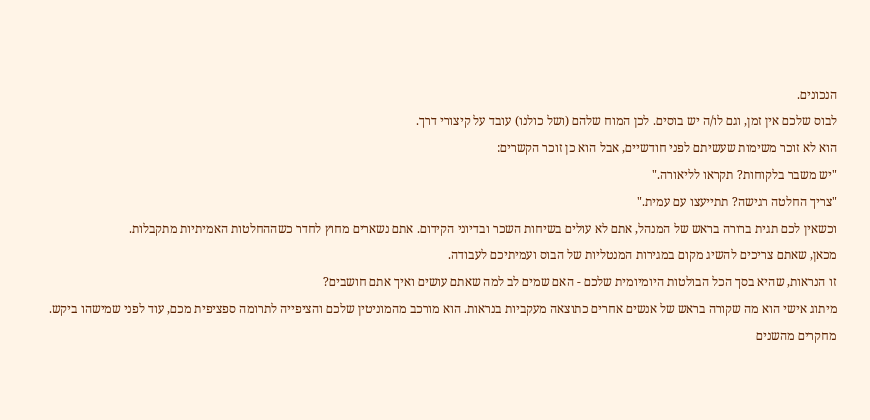הנכונים.
לבוס שלכם אין זמן, וגם לו/ה יש בוסים. לכן המוח שלהם (ושל כולנו) עובד על קיצורי דרך.
הוא לא זוכר משימות שעשיתם לפני חודשיים, אבל הוא כן זוכר הקשרים:
"יש משבר בלקוחות? תקראו לליאורה."
"צריך החלטה רגישה? תתייעצו עם עמית."
וכשאין לכם תגית ברורה בראש של המנהל, אתם לא עולים בשיחות השכר ובדיוני הקידום. אתם נשארים מחוץ לחדר כשההחלטות האמיתיות מתקבלות.
מכאן, שאתם צריכים להשיג מקום במגירות המנטליות של הבוס ועמיתיכם לעבודה.
זו הנראות, שהיא בסך הכל הבולטות היומיומית שלכם - האם שמים לב למה שאתם עושים ואיך אתם חושבים?
מיתוג אישי הוא מה שקורה בראש של אנשים אחרים כתוצאה מעקביות בנראות. הוא מורכב מהמוניטין שלכם והציפייה לתרומה ספציפית מכם, עוד לפני שמישהו ביקש.
מחקרים מהשנים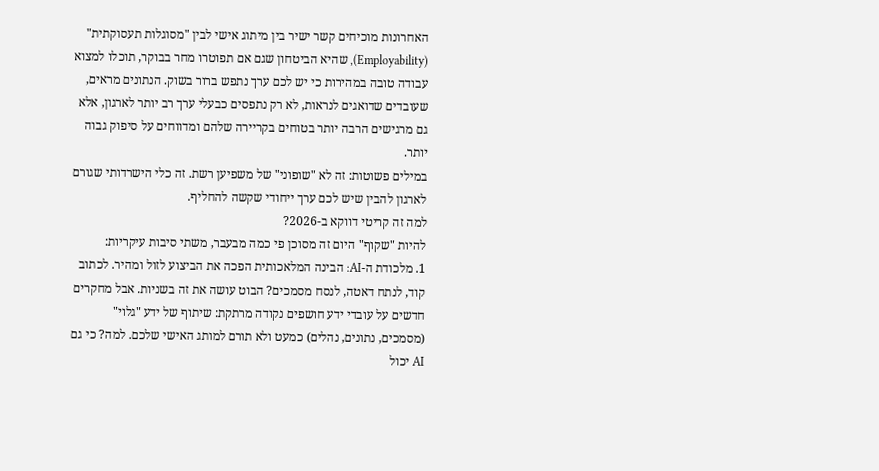האחרונות מוכיחים קשר ישיר בין מיתוג אישי לבין "מסוגלות תעסוקתית" (Employability), שהיא הביטחון שגם אם תפוטרו מחר בבוקר, תוכלו למצוא עבודה טובה במהירות כי יש לכם ערך נתפש ברור בשוק. הנתונים מראים, שעובדים שדואגים לנראות, לא רק נתפסים כבעלי ערך רב יותר לארגון, אלא גם מרגישים הרבה יותר בטוחים בקריירה שלהם ומדווחים על סיפוק גבוה יותר.
במילים פשוטות: זה לא "שופוני" של משפיען רשת. זה כלי הישרדותי שגורם לארגון להבין שיש לכם ערך ייחודי שקשה להחליף.
למה זה קריטי דווקא ב-2026?
להיות "שקוף" היום זה מסוכן פי כמה מבעבר, משתי סיבות עיקריות:
1. מלכודת ה-AI: הבינה המלאכותית הפכה את הביצוע לזול ומהיר. לכתוב קוד, לנתח דאטה, לנסח מסמכים? הבוט עושה את זה בשניות. אבל מחקרים חדשים על עובדי ידע חושפים נקודה מרתקת: שיתוף של ידע "גלוי" (מסמכים, נתונים, נהלים) כמעט ולא תורם למותג האישי שלכם. למה? כי גם AI יכול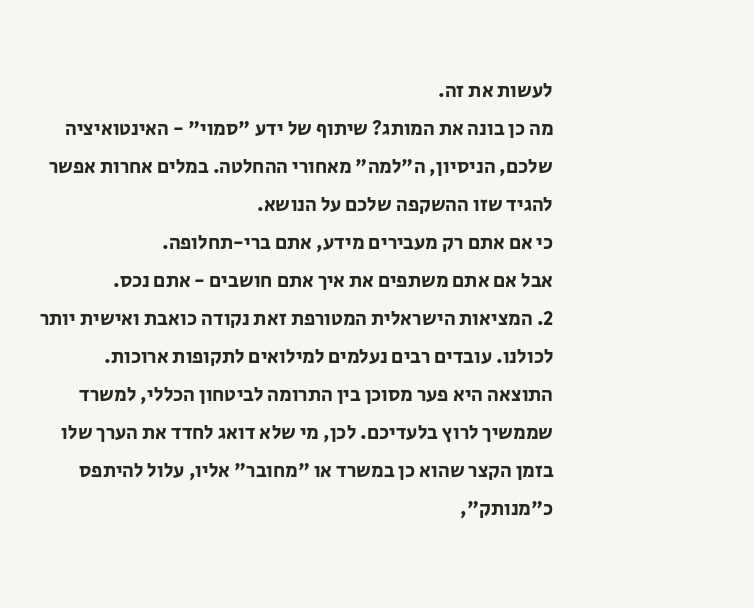לעשות את זה.
מה כן בונה את המותג? שיתוף של ידע "סמוי" - האינטואיציה שלכם, הניסיון, ה"למה" מאחורי ההחלטה. במלים אחרות אפשר להגיד שזו ההשקפה שלכם על הנושא.
כי אם אתם רק מעבירים מידע, אתם ברי-תחלופה.
אבל אם אתם משתפים את איך אתם חושבים - אתם נכס.
2. המציאות הישראלית המטורפת זאת נקודה כואבת ואישית יותר לכולנו. עובדים רבים נעלמים למילואים לתקופות ארוכות. התוצאה היא פער מסוכן בין התרומה לביטחון הכללי, למשרד שממשיך לרוץ בלעדיכם. לכן, מי שלא דואג לחדד את הערך שלו בזמן הקצר שהוא כן במשרד או "מחובר" אליו, עלול להיתפס כ"מנותק",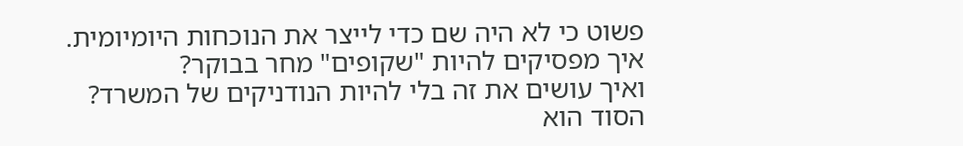פשוט כי לא היה שם כדי לייצר את הנוכחות היומיומית.
איך מפסיקים להיות "שקופים" מחר בבוקר?
ואיך עושים את זה בלי להיות הנודניקים של המשרד?
הסוד הוא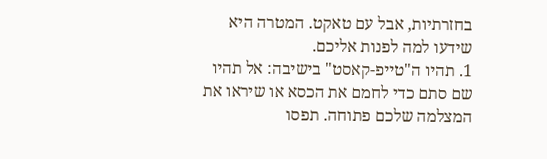בחזרתיות, אבל עם טאקט. המטרה היא שידעו למה לפנות אליכם.
1. תהיו ה"טייפ-קאסט" בישיבה: אל תהיו שם סתם כדי לחמם את הכסא או שיראו את המצלמה שלכם פתוחה. תפסו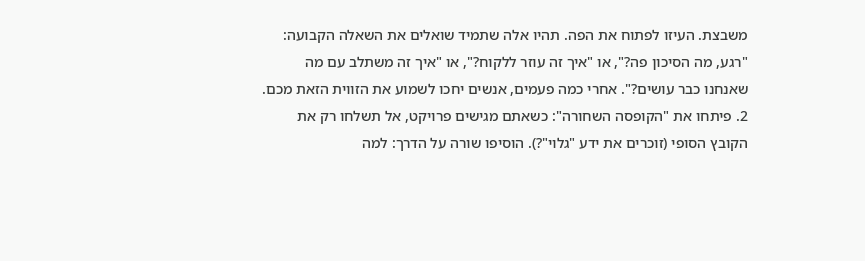משבצת. העיזו לפתוח את הפה. תהיו אלה שתמיד שואלים את השאלה הקבועה: "רגע, מה הסיכון פה?", או "איך זה עוזר ללקוח?", או "איך זה משתלב עם מה שאנחנו כבר עושים?". אחרי כמה פעמים, אנשים יחכו לשמוע את הזווית הזאת מכם.
2. פיתחו את "הקופסה השחורה": כשאתם מגישים פרויקט, אל תשלחו רק את הקובץ הסופי (זוכרים את ידע "גלוי"?). הוסיפו שורה על הדרך: למה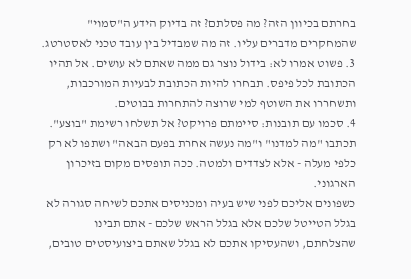בחרתם בכיוון הזה? מה פסלתם? זה בדיוק הידע ה"סמוי" שהמחקרים מדברים עליו. זה מה שמבדיל בין עובד טכני לאסטרטג.
3. פשוט אמרו לא: בידול נוצר גם ממה שאתם לא עושים. אל תהיו הכתובת לכל פיפס. תבחרו להיות הכתובת לבעיות המורכבות, ותשחררו את השוטף למי שרוצה להתחרות בבוטים.
4. סכמו עם תובנות: סיימתם פרויקט? אל תשלחו רשימת "בוצע". תכתבו "מה למדנו" ו"מה נעשה אחרת בפעם הבאה" ושתפו לא רק כלפי מעלה - אלא לצדדים ולמטה. ככה תופסים מקום בזיכרון הארגוני.
כשפונים אליכם לפני שיש בעיה ומכניסים אתכם לשיחה סגורה לא בגלל הטייטל שלכם אלא בגלל הראש שלכם - אתם תבינו שהצלחתם, ושהעסיקו אתכם לא בגלל שאתם ביצועיסטים טובים,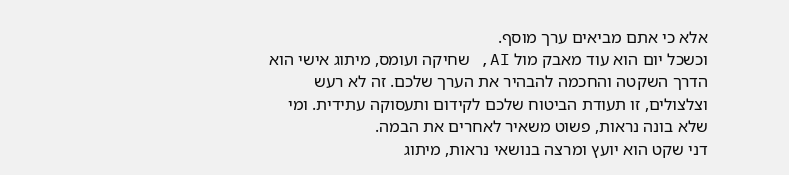אלא כי אתם מביאים ערך מוסף.
וכשכל יום הוא עוד מאבק מול AI, שחיקה ועומס, מיתוג אישי הוא הדרך השקטה והחכמה להבהיר את הערך שלכם. זה לא רעש וצלצולים, זו תעודת הביטוח שלכם לקידום ותעסוקה עתידית. ומי שלא בונה נראות, פשוט משאיר לאחרים את הבמה.
דני שקט הוא יועץ ומרצה בנושאי נראות, מיתוג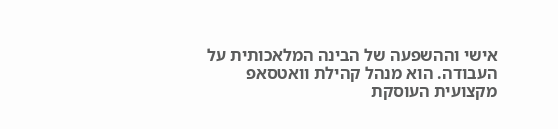אישי וההשפעה של הבינה המלאכותית על העבודה. הוא מנהל קהילת וואטסאפ מקצועית העוסקת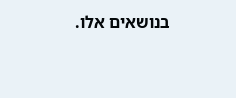בנושאים אלו.